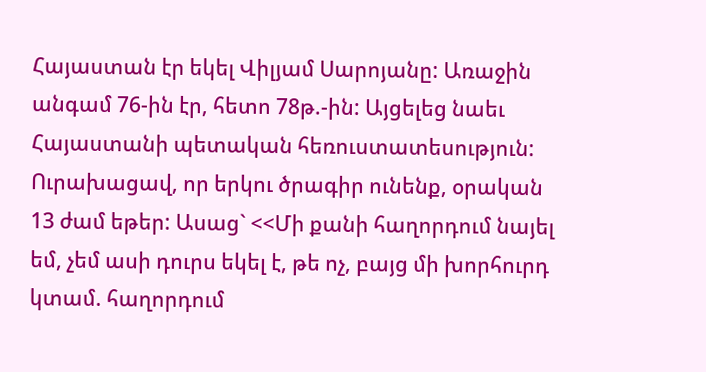Հայաստան էր եկել Վիլյամ Սարոյանը: Առաջին անգամ 76-ին էր, հետո 78թ.-ին: Այցելեց նաեւ Հայաստանի պետական հեռուստատեսություն: Ուրախացավ, որ երկու ծրագիր ունենք, օրական 13 ժամ եթեր: Ասաց` <<Մի քանի հաղորդում նայել եմ, չեմ ասի դուրս եկել է, թե ոչ, բայց մի խորհուրդ կտամ. հաղորդում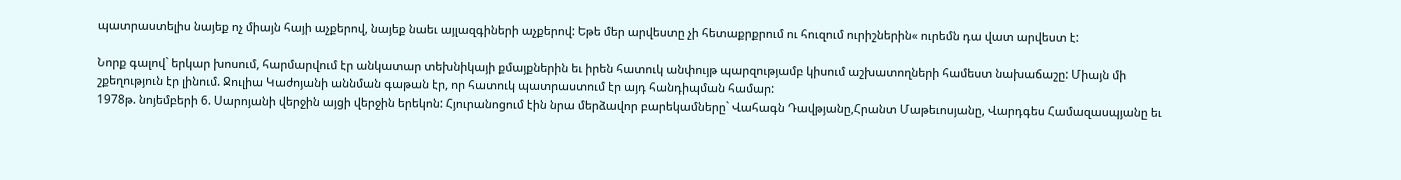պատրաստելիս նայեք ոչ միայն հայի աչքերով, նայեք նաեւ այլազգիների աչքերով: Եթե մեր արվեստը չի հետաքրքրում ու հուզում ուրիշներին« ուրեմն դա վատ արվեստ է:

Նորք գալով` երկար խոսում, հարմարվում էր անկատար տեխնիկայի քմայքներին եւ իրեն հատուկ անփույթ պարզությամբ կիսում աշխատողների համեստ նախաճաշը: Միայն մի շքեղություն էր լինում. Ջուլիա Կաժոյանի աննման գաթան էր, որ հատուկ պատրաստում էր այդ հանդիպման համար:
1978թ. նոյեմբերի 6. Սարոյանի վերջին այցի վերջին երեկոն: Հյուրանոցում էին նրա մերձավոր բարեկամները` Վահագն Դավթյանը,Հրանտ Մաթեւոսյանը, Վարդգես Համազասպյանը եւ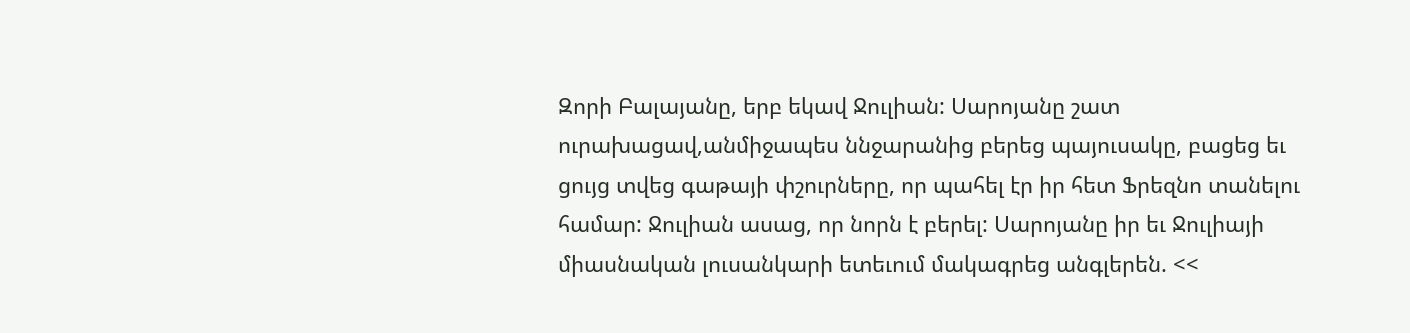Զորի Բալայանը, երբ եկավ Ջուլիան: Սարոյանը շատ ուրախացավ,անմիջապես ննջարանից բերեց պայուսակը, բացեց եւ ցույց տվեց գաթայի փշուրները, որ պահել էր իր հետ Ֆրեզնո տանելու համար: Ջուլիան ասաց, որ նորն է բերել: Սարոյանը իր եւ Ջուլիայի միասնական լուսանկարի ետեւում մակագրեց անգլերեն. <<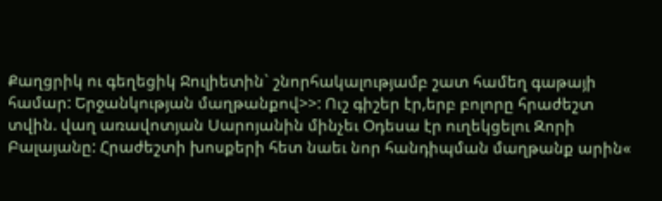Քաղցրիկ ու գեղեցիկ Ջուլիետին` շնորհակալությամբ շատ համեղ գաթայի համար: Երջանկության մաղթանքով>>: Ուշ գիշեր էր,երբ բոլորը հրաժեշտ տվին. վաղ առավոտյան Սարոյանին մինչեւ Օդեսա էր ուղեկցելու Զորի Բալայանը: Հրաժեշտի խոսքերի հետ նաեւ նոր հանդիպման մաղթանք արին«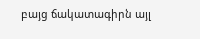բայց ճակատագիրն այլ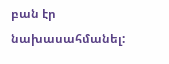բան էր նախասահմանել: